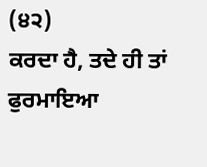(੪੨)
ਕਰਦਾ ਹੈ, ਤਦੇ ਹੀ ਤਾਂ ਫੁਰਮਾਇਆ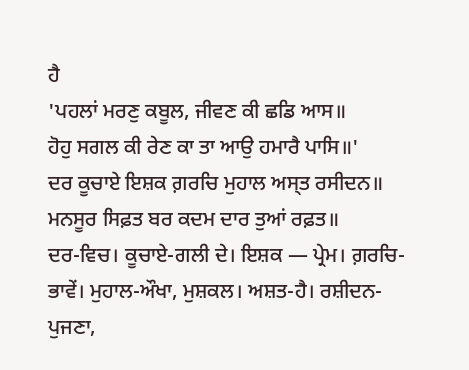ਹੈ
'ਪਹਲਾਂ ਮਰਣੁ ਕਬੂਲ, ਜੀਵਣ ਕੀ ਛਡਿ ਆਸ॥
ਹੋਹੁ ਸਗਲ ਕੀ ਰੇਣ ਕਾ ਤਾ ਆਉ ਹਮਾਰੈ ਪਾਸਿ॥'
ਦਰ ਕੂਚਾਏ ਇਸ਼ਕ ਗ਼ਰਚਿ ਮੁਹਾਲ ਅਸ੍ਤ ਰਸੀਦਨ॥
ਮਨਸੂਰ ਸਿਫ਼ਤ ਬਰ ਕਦਮ ਦਾਰ ਤੁਆਂ ਰਫ਼ਤ॥
ਦਰ-ਵਿਚ। ਕੂਚਾਏ-ਗਲੀ ਦੇ। ਇਸ਼ਕ — ਪ੍ਰੇਮ। ਗ਼ਰਚਿ-ਭਾਵੇਂ। ਮੁਹਾਲ-ਔਖਾ, ਮੁਸ਼ਕਲ। ਅਸ਼ਤ-ਹੈ। ਰਸ਼ੀਦਨ-ਪੁਜਣਾ,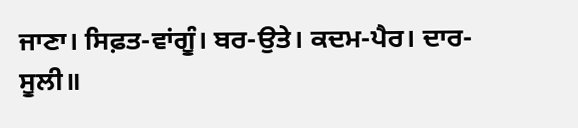ਜਾਣਾ। ਸਿਫ਼ਤ-ਵਾਂਗੂੰ। ਬਰ-ਉਤੇ। ਕਦਮ-ਪੈਰ। ਦਾਰ-ਸੂਲੀ॥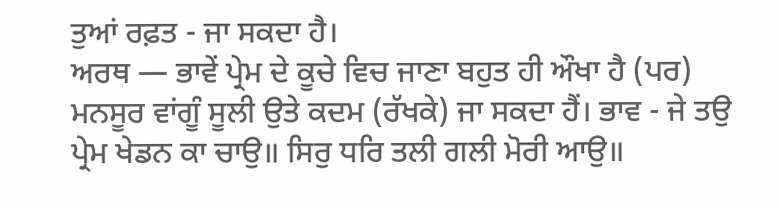ਤੁਆਂ ਰਫ਼ਤ - ਜਾ ਸਕਦਾ ਹੈ।
ਅਰਥ — ਭਾਵੇਂ ਪ੍ਰੇਮ ਦੇ ਕੂਚੇ ਵਿਚ ਜਾਣਾ ਬਹੁਤ ਹੀ ਔਖਾ ਹੈ (ਪਰ) ਮਨਸੂਰ ਵਾਂਗੂੰ ਸੂਲੀ ਉਤੇ ਕਦਮ (ਰੱਖਕੇ) ਜਾ ਸਕਦਾ ਹੈਂ। ਭਾਵ - ਜੇ ਤਉ ਪ੍ਰੇਮ ਖੇਡਨ ਕਾ ਚਾਉ॥ ਸਿਰੁ ਧਰਿ ਤਲੀ ਗਲੀ ਮੋਰੀ ਆਉ॥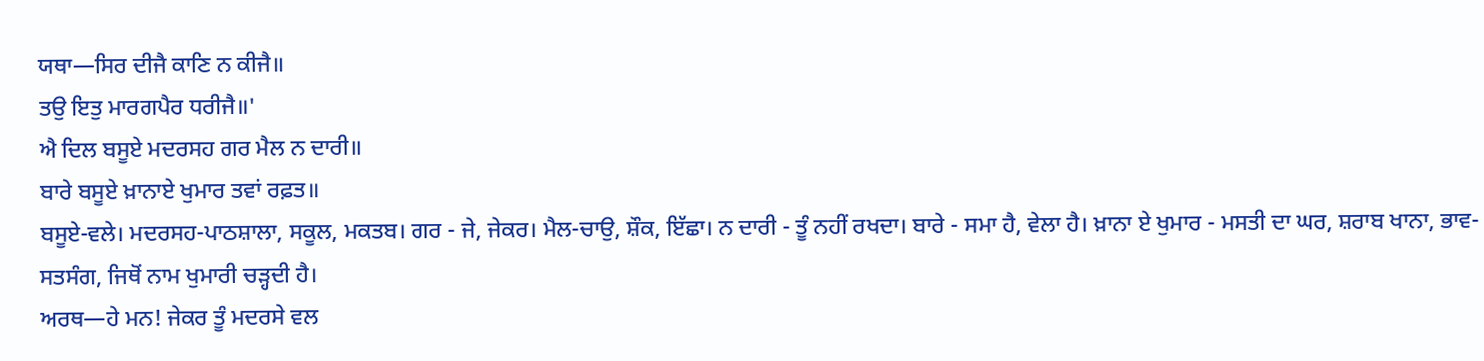ਯਥਾ—ਸਿਰ ਦੀਜੈ ਕਾਣਿ ਨ ਕੀਜੈ॥
ਤਉ ਇਤੁ ਮਾਰਗਪੈਰ ਧਰੀਜੈ॥'
ਐ ਦਿਲ ਬਸੂਏ ਮਦਰਸਹ ਗਰ ਮੈਲ ਨ ਦਾਰੀ॥
ਬਾਰੇ ਬਸੂਏ ਖ਼ਾਨਾਏ ਖੁਮਾਰ ਤਵਾਂ ਰਫ਼ਤ॥
ਬਸੂਏ-ਵਲੇ। ਮਦਰਸਹ-ਪਾਠਸ਼ਾਲਾ, ਸਕੂਲ, ਮਕਤਬ। ਗਰ - ਜੇ, ਜੇਕਰ। ਮੈਲ-ਚਾਉ, ਸ਼ੌਕ, ਇੱਛਾ। ਨ ਦਾਰੀ - ਤੂੰ ਨਹੀਂ ਰਖਦਾ। ਬਾਰੇ - ਸਮਾ ਹੈ, ਵੇਲਾ ਹੈ। ਖ਼ਾਨਾ ਏ ਖੁਮਾਰ - ਮਸਤੀ ਦਾ ਘਰ, ਸ਼ਰਾਬ ਖਾਨਾ, ਭਾਵ-ਸਤਸੰਗ, ਜਿਥੋਂ ਨਾਮ ਖੁਮਾਰੀ ਚੜ੍ਹਦੀ ਹੈ।
ਅਰਥ—ਹੇ ਮਨ! ਜੇਕਰ ਤੂੰ ਮਦਰਸੇ ਵਲ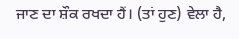ਜਾਣ ਦਾ ਸ਼ੌਕ ਰਖਦਾ ਹੈਂ। (ਤਾਂ ਹੁਣ) ਵੇਲਾ ਹੈ,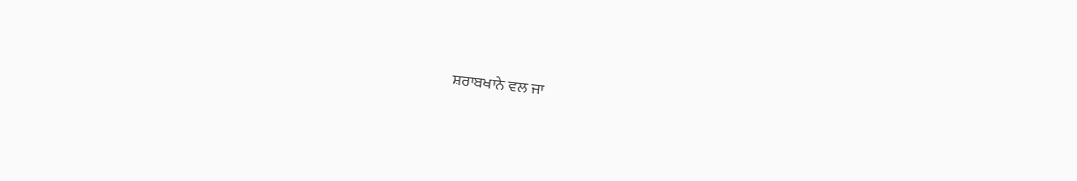ਸ਼ਰਾਬਖਾਨੇ ਵਲ ਜਾ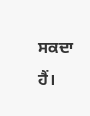ਸਕਦਾ ਹੈਂ।